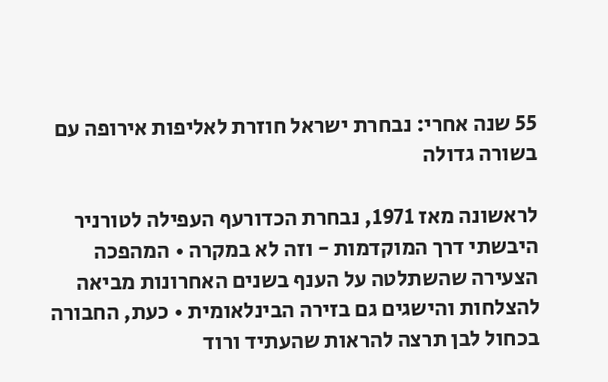55 שנה אחרי: נבחרת ישראל חוזרת לאליפות אירופה עם בשורה גדולה

לראשונה מאז 1971, נבחרת הכדורעף העפילה לטורניר היבשתי דרך המוקדמות - וזה לא במקרה • המהפכה הצעירה שהשתלטה על הענף בשנים האחרונות מביאה להצלחות והישגים גם בזירה הבינלאומית • כעת, החבורה בכחול לבן תרצה להראות שהעתיד ורוד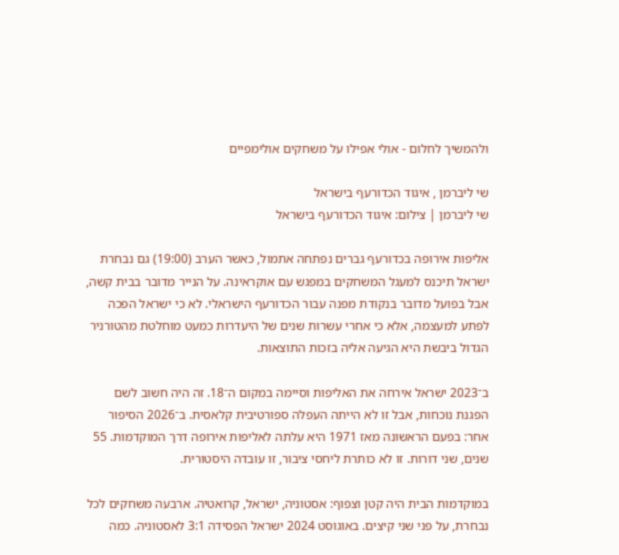ולהמשיך לחלום - אולי אפילו על משחקים אולימפיים

שי ליברמן , איגוד הכדורעף בישראל
שי ליברמן | צילום: איגוד הכדורעף בישראל

אליפות אירופה בכדורעף גברים נפתחה אתמול, כאשר הערב (19:00) גם נבחרת ישראל תיכנס למעגל המשחקים במפגש עם אוקראינה. על הנייר מדובר בבית קשה, אבל בפועל מדובר בנקודת מפנה עבור הכדורעף הישראלי. לא כי ישראל הפכה לפתע למעצמה, אלא כי אחרי עשרות שנים של היעדרות כמעט מוחלטת מהטורניר הגדול ביבשת היא הגיעה אליה בזכות התוצאות.

ב־2023 ישראל אירחה את האליפות וסיימה במקום ה־18. זה היה חשוב לשם הפגנת נוכחות, אבל זו לא הייתה העפלה ספורטיבית קלאסית. ב־2026 הסיפור אחר: בפעם הראשונה מאז 1971 היא עלתה לאליפות אירופה דרך המוקדמות. 55 שנים, שני דורות. זו לא כותרת ליחסי ציבור, זו עובדה היסטורית.

במוקדמות הבית היה קטן וצפוף: אסטוניה, ישראל, קרואטיה. ארבעה משחקים לכל נבחרת, על פני שני קיצים. באוגוסט 2024 ישראל הפסידה 3:1 לאסטוניה. כמה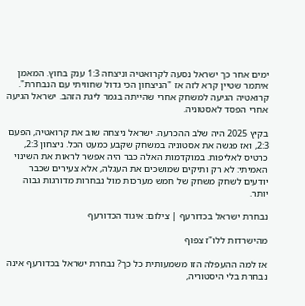ימים אחר כך ישראל נסעה לקרואטיה וניצחה 1:3 ענק בחוץ. המאמן איתמר שטיין קרא לזה אז "הניצחון הכי גדול שחוויתי עם הנבחרת". קרואטיה הגיעה למשחק אחרי שהייתה בגמר ליגת הזהב. ישראל הגיעה אחרי הפסד לאסטוניה.

בקיץ 2025 היה שלב ההכרעה. ישראל ניצחה שוב את קרואטיה, הפעם 2:3, ואז פגשה את אסטוניה במשחק שקבע כמעט הכל. ניצחון 2:3, כרטיס לאליפות. במוקדמות האלה כבר היה אפשר לראות את השינוי האמיתי: לא רק ותיקים שמושכים את העגלה, אלא צעירים שכבר יודעים לשחק משחק של חמש מערכות מול נבחרות מדורגות גבוה יותר.

נבחרת ישראל בכדורעף | צילום: איגוד הכדורעף

מהישרדות ללו"ז צפוף

אז למה ההעפלה הזו משמעותית כל כך? נבחרת ישראל בכדורעף אינה נבחרת בלי היסטוריה,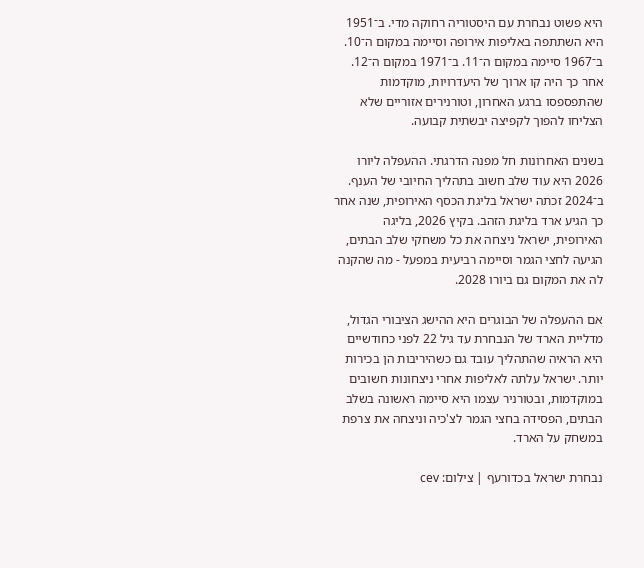היא פשוט נבחרת עם היסטוריה רחוקה מדי. ב־1951 היא השתתפה באליפות אירופה וסיימה במקום ה־10. ב־1967 סיימה במקום ה־11. ב־1971 במקום ה־12. אחר כך היה קו ארוך של היעדרויות, מוקדמות שהתפספסו ברגע האחרון, וטורנירים אזוריים שלא הצליחו להפוך לקפיצה יבשתית קבועה.

בשנים האחרונות חל מפנה הדרגתי. ההעפלה ליורו 2026 היא עוד שלב חשוב בתהליך החיובי של הענף. ב־2024 זכתה ישראל בליגת הכסף האירופית, שנה אחר כך הגיע ארד בליגת הזהב. בקיץ 2026, בליגה האירופית, ישראל ניצחה את כל משחקי שלב הבתים, הגיעה לחצי הגמר וסיימה רביעית במפעל - מה שהקנה לה את המקום גם ביורו 2028.

אם ההעפלה של הבוגרים היא ההישג הציבורי הגדול, מדליית הארד של הנבחרת עד גיל 22 לפני כחודשיים היא הראיה שהתהליך עובד גם כשהיריבות הן בכירות יותר. ישראל עלתה לאליפות אחרי ניצחונות חשובים במוקדמות, ובטורניר עצמו היא סיימה ראשונה בשלב הבתים, הפסידה בחצי הגמר לצ'כיה וניצחה את צרפת במשחק על הארד.

נבחרת ישראל בכדורעף | צילום: cev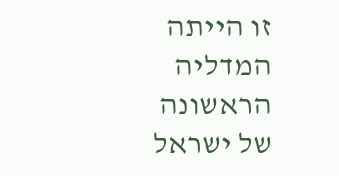זו הייתה המדליה הראשונה של ישראל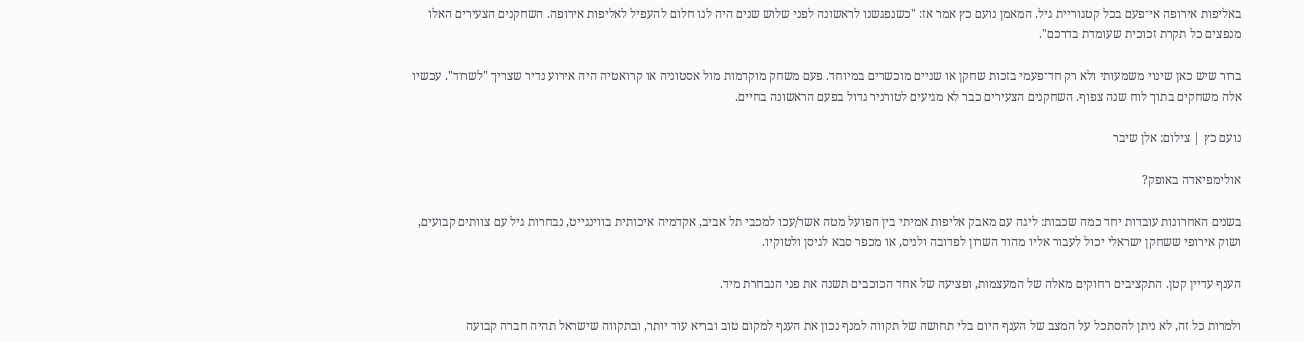באליפות אירופה אי־פעם בכל קטגוריית גיל. המאמן נועם כץ אמר אז: "כשנפגשנו לראשונה לפני שלוש שנים היה לנו חלום להעפיל לאליפות אירופה. השחקנים הצעירים האלו מנפצים כל תקרת זכוכית שעומדת בדרכם".

ברור שיש כאן שינוי משמעותי ולא רק חד־פעמי בזכות שחקן או שניים מוכשרים במיוחד. פעם משחק מוקדמות מול אסטוניה או קרואטיה היה אירוע נדיר שצריך "לשרוד". עכשיו אלה משחקים בתוך לוח שנה צפוף. השחקנים הצעירים כבר לא מגיעים לטורניר גדול בפעם הראשונה בחיים.

נועם כץ | צילום: אלן שיבר

אולימפיאדה באופק?

בשנים האחרונות עובדות יחד כמה שכבות: ליגה עם מאבק אליפות אמיתי בין הפועל מטה אשר/עכו למכבי תל אביב, אקדמיה איכותית בווינגייט, נבחרות גיל עם צוותים קבועים, ושוק אירופי ששחקן ישראלי יכול לעבור אליו מהוד השרון לפדובה ולניס, או מכפר סבא לגיסן ולטוקיו.

הענף עדיין קטן. התקציבים רחוקים מאלה של המעצמות, ופציעה של אחד הכוכבים תשנה את פני הנבחרת מיד.

ולמרות כל זה, לא ניתן להסתכל על המצב של הענף היום בלי תחושה של תקווה למנף נכון את הענף למקום טוב ובריא עוד יותר, ובתקווה שישראל תהיה חברה קבועה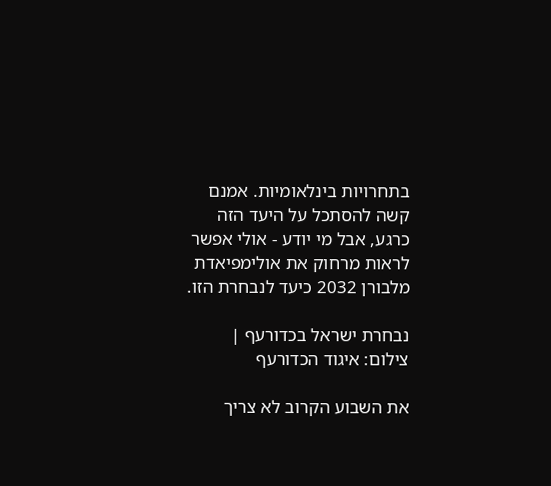בתחרויות בינלאומיות. אמנם קשה להסתכל על היעד הזה כרגע, אבל מי יודע - אולי אפשר לראות מרחוק את אולימפיאדת מלבורן 2032 כיעד לנבחרת הזו.

נבחרת ישראל בכדורעף | צילום: איגוד הכדורעף

את השבוע הקרוב לא צריך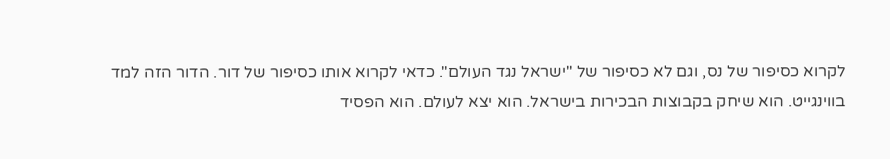לקרוא כסיפור של נס, וגם לא כסיפור של "ישראל נגד העולם". כדאי לקרוא אותו כסיפור של דור. הדור הזה למד בווינגייט. הוא שיחק בקבוצות הבכירות בישראל. הוא יצא לעולם. הוא הפסיד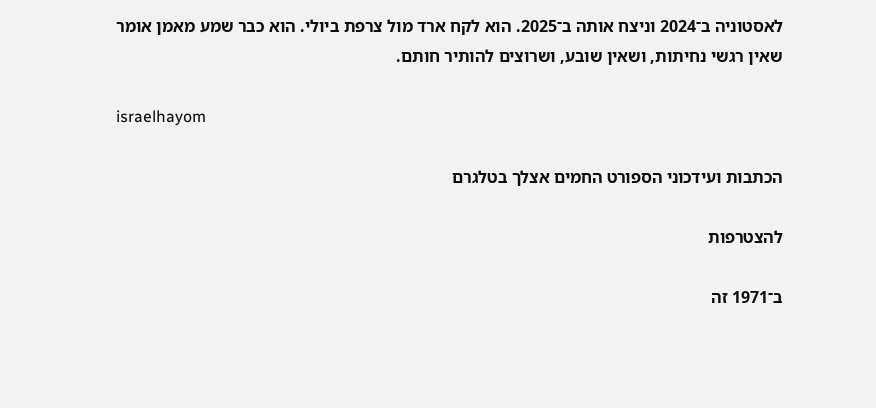לאסטוניה ב־2024 וניצח אותה ב־2025. הוא לקח ארד מול צרפת ביולי. הוא כבר שמע מאמן אומר שאין רגשי נחיתות, ושאין שובע, ושרוצים להותיר חותם.

israelhayom

הכתבות ועידכוני הספורט החמים אצלך בטלגרם

להצטרפות

ב־1971 זה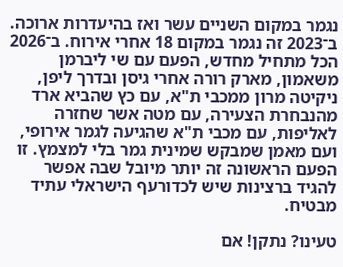נגמר במקום השניים עשר ואז בהיעדרות ארוכה. ב־2023 זה נגמר במקום 18 אחרי אירוח. ב־2026 הכל מתחיל מחדש, הפעם עם שי ליברמן משאמון, מארק רורה אחרי גיסן ובדרך ליפן, ניקיטה מרון ממכבי ת"א, עם כץ שהביא ארד מהנבחרת הצעירה, עם מטה אשר שחזרה לאליפות, עם מכבי ת"א שהגיעה לגמר אירופי, ועם מאמן שמבקש שמינית גמר בלי למצמץ. זו הפעם הראשונה זה יותר מיובל שבה אפשר להגיד ברצינות שיש לכדורעף הישראלי עתיד מבטיח.

טעינו? נתקן! אם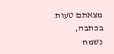מצאתם טעות בכתבה, נשמח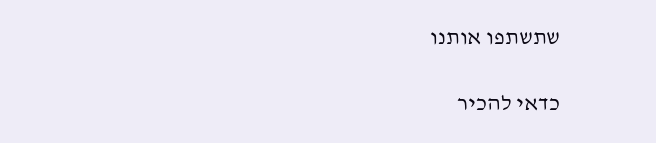שתשתפו אותנו

כדאי להכיר